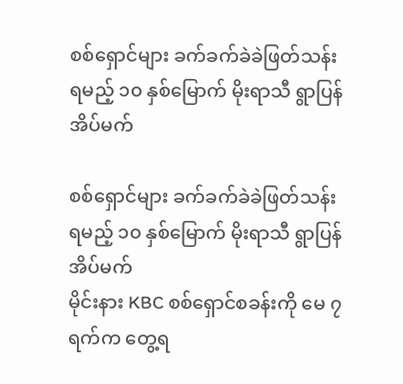စစ်ရှောင်များ ခက်ခက်ခဲခဲဖြတ်သန်းရမည့် ၁၀ နှစ်မြောက် မိုးရာသီ ရွာပြန်အိပ်မက်

စစ်ရှောင်များ ခက်ခက်ခဲခဲဖြတ်သန်းရမည့် ၁၀ နှစ်မြောက် မိုးရာသီ ရွာပြန်အိပ်မက်
မိုင်းနား KBC စစ်ရှောင်စခန်းကို မေ ၇ ရက်က တွေ့ရ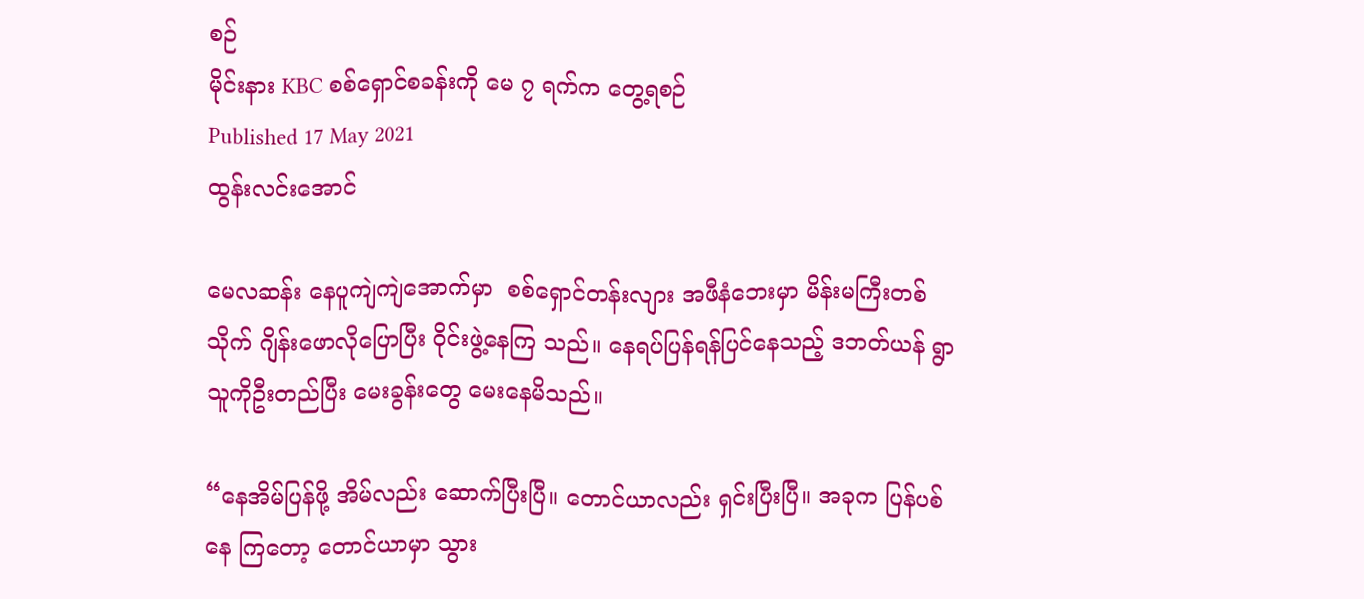စဉ်
မိုင်းနား KBC စစ်ရှောင်စခန်းကို မေ ၇ ရက်က တွေ့ရစဉ်
Published 17 May 2021
ထွန်းလင်းအောင်

မေလဆန်း နေပူကျဲကျဲအောက်မှာ  စစ်ရှောင်တန်းလျား အဖီနံဘေးမှာ မိန်းမကြီးတစ်သိုက် ဂျိန်းဖောလိုပြောပြီး ၀ိုင်းဖွဲ့နေကြ သည်။ နေရပ်ပြန်ရန်ပြင်နေသည့် ဒဘတ်ယန် ရွာသူကိုဦးတည်ပြီး မေးခွန်းတွေ မေးနေမိသည်။

“နေအိမ်ပြန်ဖို့ အိမ်လည်း ဆောက်ပြီးပြီ။ တောင်ယာလည်း ရှင်းပြီးပြီ။ အခုက ပြန်ပစ်နေ ကြတော့ တောင်ယာမှာ သွား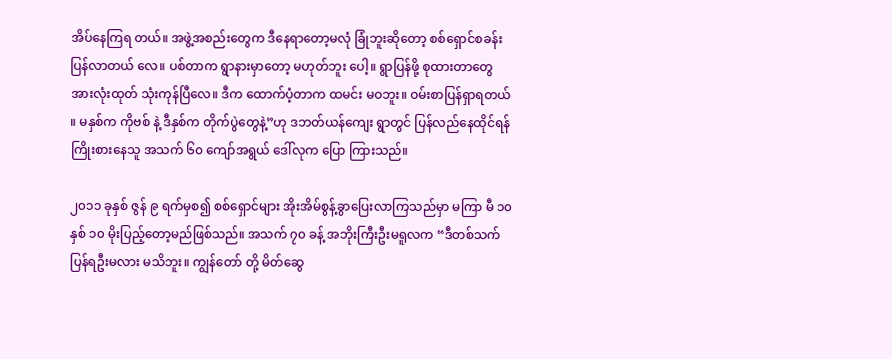အိပ်နေကြရ တယ်။ အဖွဲ့အစည်းတွေက ဒီနေရာတော့မလုံ ခြုံဘူးဆိုတော့ စစ်ရှောင်စခန်း ပြန်လာတယ် လေ။ ပစ်တာက ရွာနားမှာတော့ မဟုတ်ဘူး ပေါ့။ ရွာပြန်ဖို့ စုထားတာတွေ အားလုံးထုတ် သုံးကုန်ပြီလေ။ ဒီက ထောက်ပံ့တာက ထမင်း မဝဘူး။ ဝမ်းစာပြန်ရှာရတယ် ။ မနှစ်က ကိုဗစ် နဲ့ ဒီနှစ်က တိုက်ပွဲတွေနဲ့”ဟု ဒဘတ်ယန်ကျေး ရွာတွင် ပြန်လည်နေထိုင်ရန် ကြိုးစားနေသူ အသက် ၆၀ ကျော်အရွယ် ဒေါ်လုက ပြော ကြားသည်။

၂၀၁၁ ခုနှစ် ဇွန် ၉ ရက်မှစ၍ စစ်ရှောင်များ အိုးအိမ်စွန့်ခွာပြေးလာကြသည်မှာ မကြာ မီ ၁၀ နှစ် ၁၀ မိုးပြည့်တော့မည်ဖြစ်သည်။ အသက် ၇၀ ခန့် အဘိုးကြီးဦးမရူလက “ဒီတစ်သက် ပြန်ရဦးမလား မသိဘူး။ ကျွန်တော် တို့ မိတ်ဆွေ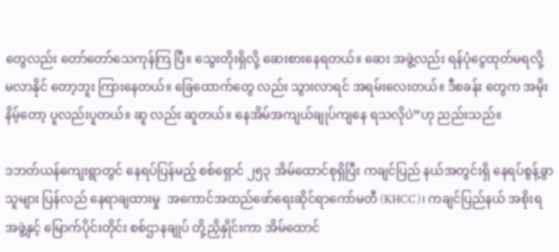တွေလည်း တော်တော်သေကုန်ကြ ပြီ။ သွေးတိုးရှိလို့ ဆေးစားနေရတယ်။ ဆေး အဖွဲ့လည်း ရန်ပုံငွေထုတ်မရလို့ မလာနိုင် တော့ဘူး ကြားနေတယ်။ ခြေထောက်တွေ လည်း သွားလာရင် အရမ်းလေးတယ်။ ဒီစခန်း တွေက အမိုးနိမ့်တော့ ပူလည်းပူတယ်။ ဆူ လည်း ဆူတယ်။ နေအိမ်အကျယ်ချုပ်ကျနေ ရသလိုပဲ”ဟု ညည်းသည်။

ဒဘတ်ယန်ကျေးရွာတွင် နေရပ်ပြန်မည့် စစ်ရှောင် ၂၅၃ အိမ်ထောင်စုရှိပြီး ကချင်ပြည် နယ်အတွင်းရှိ နေရပ်စွန့်ခွာသူများ ပြန်လည် နေရာချထားမှု  အကောင်အထည်ဖော်ရေးဆိုင်ရာကော်မတီ (KHCC)၊ ကချင်ပြည်နယ် အစိုးရအဖွဲ့နှင့် မြောက်ပိုင်းတိုင်း စစ်ဌာနချုပ် တို့ညှိနှိုင်းကာ အိမ်ထောင်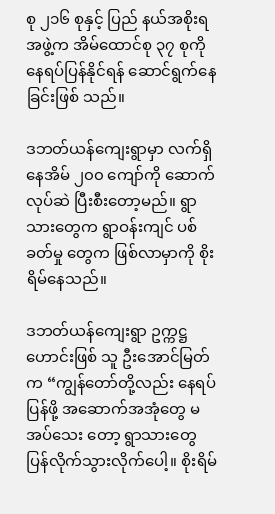စု ၂၁၆ စုနှင့် ပြည် နယ်အစိုးရအဖွဲ့က အိမ်ထောင်စု ၃၇ စုကို နေရပ်ပြန်နိုင်ရန် ဆောင်ရွက်နေခြင်းဖြစ် သည်။

ဒဘတ်ယန်ကျေးရွာမှာ လက်ရှိ နေအိမ် ၂၀၀ ကျော်ကို ဆောက်လုပ်ဆဲ ပြီးစီးတော့မည်။ ရွာသားတွေက ရွာဝန်းကျင် ပစ်ခတ်မှု တွေက ဖြစ်လာမှာကို စိုးရိမ်နေသည်။

ဒဘတ်ယန်ကျေးရွာ ဥက္ကဋ္ဌဟောင်းဖြစ် သူ ဦးအောင်မြတ်က “ကျွန်တော်တို့လည်း နေရပ်ပြန်ဖို့ အဆောက်အအုံတွေ မအပ်သေး တော့ ရွာသားတွေ ပြန်လိုက်သွားလိုက်ပေါ့။ စိုးရိမ်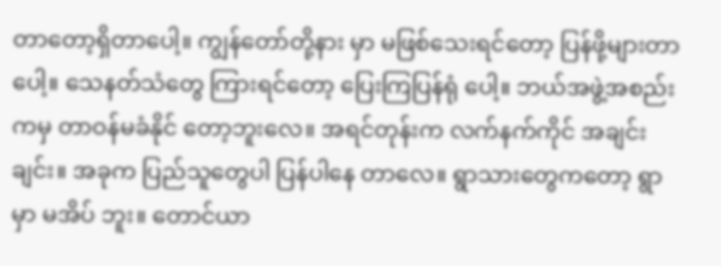တာတော့ရှိတာပေါ့။ ကျွန်တော်တို့နား မှာ မဖြစ်သေးရင်တော့ ပြန်ဖို့များတာပေါ့။ သေနတ်သံတွေ ကြားရင်တော့ ပြေးကြပြန်ရုံ ပေါ့။ ဘယ်အဖွဲ့အစည်းကမှ တာဝန်မခံနိုင် တော့ဘူးလေ။ အရင်တုန်းက လက်နက်ကိုင် အချင်းချင်း။ အခုက ပြည်သူတွေပါ ပြန်ပါနေ တာလေ။ ရွာသားတွေကတော့ ရွာမှာ မအိပ် ဘူး။ တောင်ယာ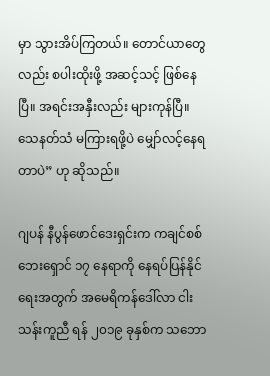မှာ သွားအိပ်ကြတယ်။ တောင်ယာတွေလည်း စပါးထိုးဖို့ အဆင့်သင့် ဖြစ်နေပြီ။ အရင်းအနှီးလည်း များကုန်ပြီ။ သေနတ်သံ မကြားရဖို့ပဲ မျှော်လင့်နေရတာပဲ” ဟု ဆိုသည်။

ဂျပန် နီပွန်ဖောင်ဒေးရှင်းက ကချင်စစ်ဘေးရှောင် ၁၇ နေရာကို နေရပ်ပြန်နိုင်ရေးအတွက် အမေရိကန်ဒေါ်လာ ငါးသန်းကူညီ ရန် ၂၀၁၉ ခုနှစ်က သဘော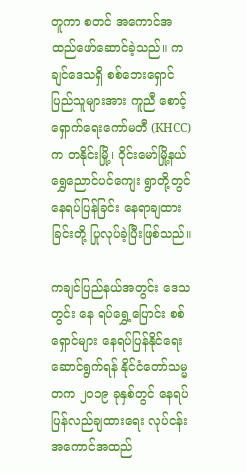တူကာ စတင် အကောင်အထည်ဖော်ဆောင်ခဲ့သည်။ ကချင်ဒေသရှိ စစ်ဘေးရှောင်ပြည်သူများအား ကူညီ စောင့်ရှောက်ရေးကော်မတီ (KHCC) က တနိုင်းမြို့၊ ၀ိုင်းမော်မြို့နယ် ရွှေညောင်ပင်ကျေး ရွာတို့တွင် နေရပ်ပြန်ခြင်း နေရာချထားခြင်းတို့ ပြုလုပ်ခဲ့ပြီးဖြစ်သည်။

ကချင်ပြည်နယ်အတွင်း ဒေသတွင်း နေ ရပ်ရွှေ့ပြောင်း စစ်ရှောင်များ နေရပ်ပြန်နိုင်ရေး ဆောင်ရွက်ရန် နိုင်ငံတော်သမ္မတက ၂၀၁၉ ခုနှစ်တွင် နေရပ်ပြန်လည်ချထားရေး လုပ်ငန်း အကောင်အထည်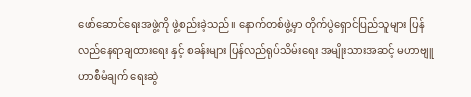ဖော်ဆောင်ရေးအဖွဲ့ကို ဖွဲ့စည်းခဲ့သည်။ နောက်တစ်ဖွဲ့မှာ တိုက်ပွဲရှောင်ပြည်သူများ ပြန်လည်နေရာချထားရေး နှင့် စခန်းများ ပြန်လည်ရုပ်သိမ်းရေး အမျိုးသားအဆင့် မဟာဗျူဟာစီမံချက် ရေးဆွဲ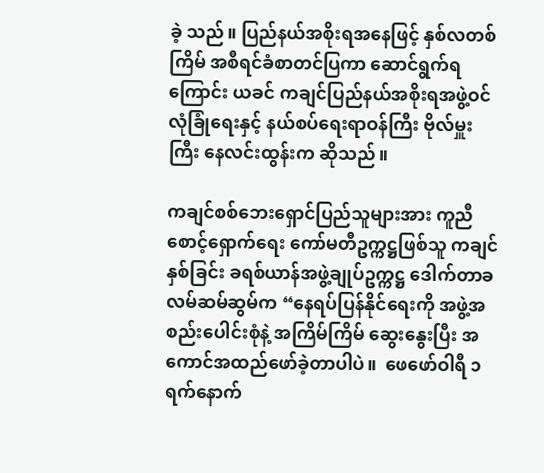ခဲ့ သည်။ ပြည်နယ်အစိုးရအနေဖြင့် နှစ်လတစ်ကြိမ် အစီရင်ခံစာတင်ပြကာ ဆောင်ရွက်ရကြောင်း ယခင် ကချင်ပြည်နယ်အစိုးရအဖွဲ့ဝင် လုံခြုံရေးနှင့် နယ်စပ်ရေးရာဝန်ကြီး ဗိုလ်မှူးကြီး နေလင်းထွန်းက ဆိုသည်။

ကချင်စစ်ဘေးရှောင်ပြည်သူများအား ကူညီစောင့်ရှောက်ရေး ကော်မတီဥက္ကဋ္ဌဖြစ်သူ ကချင်နှစ်ခြင်း ခရစ်ယာန်အဖွဲ့ချုပ်ဥက္ကဋ္ဌ ဒေါက်တာခလမ်ဆမ်ဆွမ်က “နေရပ်ပြန်နိုင်ရေးကို အဖွဲ့အစည်းပေါင်းစုံနဲ့ အကြိမ်ကြိမ် ဆွေးနွေးပြီး အကောင်အထည်ဖော်ခဲ့တာပါပဲ။  ဖေဖော်ဝါရီ ၁ ရက်နောက်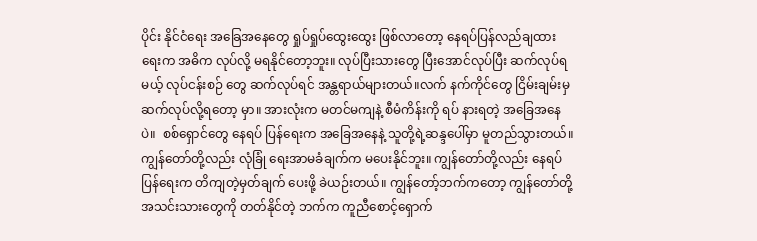ပိုင်း နိုင်ငံရေး အခြေအနေတွေ ရှုပ်ရှုပ်ထွေးထွေး ဖြစ်လာတော့ နေရပ်ပြန်လည်ချထားရေးက အဓိက လုပ်လို့ မရနိုင်တော့ဘူး။ လုပ်ပြီးသားတွေ ပြီးအောင်လုပ်ပြီး ဆက်လုပ်ရမယ့် လုပ်ငန်းစဉ် တွေ ဆက်လုပ်ရင် အန္တရာယ်များတယ်။လက် နက်ကိုင်တွေ ငြိမ်းချမ်းမှ ဆက်လုပ်လို့ရတော့ မှာ။ အားလုံးက မတင်မကျနဲ့ စီမံကိန်းကို ရပ် နားရတဲ့ အခြေအနေပဲ။  စစ်ရှောင်တွေ နေရပ် ပြန်ရေးက အခြေအနေနဲ့ သူတို့ရဲ့ဆန္ဒပေါ်မှာ မူတည်သွားတယ်။ ကျွန်တော်တို့လည်း လုံခြုံ ရေးအာမခံချက်က မပေးနိုင်ဘူး။ ကျွန်တော်တို့လည်း နေရပ်ပြန်ရေးက တိကျတဲ့မှတ်ချက် ပေးဖို့ ခဲယဉ်းတယ်။ ကျွန်တော့်ဘက်ကတော့ ကျွန်တော်တို့အသင်းသားတွေကို တတ်နိုင်တဲ့ ဘက်က ကူညီစောင့်ရှောက်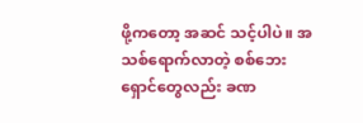ဖို့ကတော့ အဆင် သင့်ပါပဲ။ အသစ်ရောက်လာတဲ့ စစ်ဘေး ရှောင်တွေလည်း ခဏ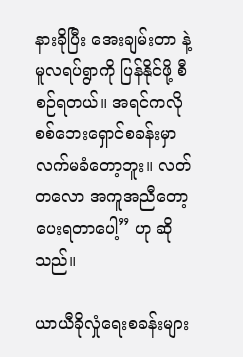နားခိုပြီး အေးချမ်းတာ နဲ့ မူလရပ်ရွာကို ပြန်နိုင်ဖို့ စီစဉ်ရတယ်။ အရင်ကလို စစ်ဘေးရှောင်စခန်းမှာ လက်မခံတော့ဘူး။ လတ်တလော အကူအညီတော့ပေးရတာပေါ့” ဟု ဆိုသည်။

ယာယီခိုလှုံရေးစခန်းများ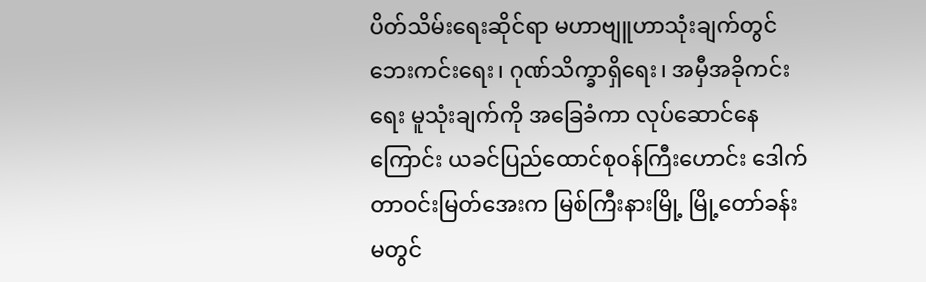ပိတ်သိမ်းရေးဆိုင်ရာ မဟာဗျူဟာသုံးချက်တွင် ဘေးကင်းရေး၊ ဂုဏ်သိက္ခာရှိရေး၊ အမှီအခိုကင်းရေး မူသုံးချက်ကို အခြေခံကာ လုပ်ဆောင်နေ ကြောင်း ယခင်ပြည်ထောင်စုဝန်ကြီးဟောင်း ဒေါက်တာဝင်းမြတ်အေးက မြစ်ကြီးနားမြို့ မြို့တော်ခန်းမတွင်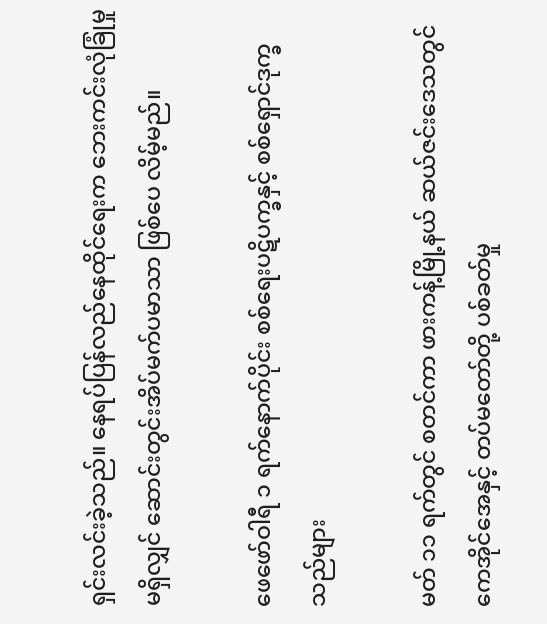ရှင်းလင်းခဲ့သည်။ နေရပ်ပြန်လည်နေထိုင်ရေးက ဘေးကင်းလုံခြုံမှု မရှိလျှင် ဆောင်းတွင်းအိပ်မက်ပမာသာ ဖြစ်ပေ လိမ့်မည်။

ဖေဖော်ဝါရီ ၁ ရက်နောက်ပိုင်း စစ်ရေးပဋိပက္ခနှင့် စစ်ရှောင်ဒုက္ခသည်များ

မတ် ၁၁ ရက်တွင် စတင်ကာ ဖားကန့်မြို့နယ် ဆယ်ဇင်းဒေသတွင် ကေအိုင်အေနှင့် တပ်မတော်တို့ ပစ်ခတ်မှု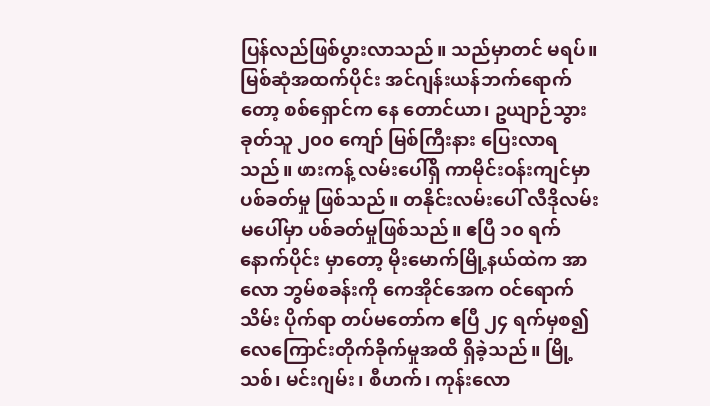ပြန်လည်ဖြစ်ပွားလာသည်။ သည်မှာတင် မရပ်။ မြစ်ဆုံအထက်ပိုင်း အင်ဂျန်းယန်ဘက်ရောက်တော့ စစ်ရှောင်က နေ တောင်ယာ၊ ဥယျာဉ်သွားခုတ်သူ ၂၀၀ ကျော် မြစ်ကြီးနား ပြေးလာရသည်။ ဖားကန့် လမ်းပေါ်ရှိ ကာမိုင်းဝန်းကျင်မှာ ပစ်ခတ်မှု ဖြစ်သည်။ တနိုင်းလမ်းပေါ် လီဒိုလမ်းမပေါ်မှာ ပစ်ခတ်မှုဖြစ်သည်။ ဧပြီ ၁၀ ရက် နောက်ပိုင်း မှာတော့ မိုးမောက်မြို့နယ်ထဲက အာလော ဘွမ်စခန်းကို ကေအိုင်အေက ဝင်ရောက်သိမ်း ပိုက်ရာ တပ်မတော်က ဧပြီ ၂၄ ရက်မှစ၍ လေကြောင်းတိုက်ခိုက်မှုအထိ ရှိခဲ့သည်။ မြို့ သစ်၊ မင်းဂျမ်း၊ စီဟက်၊ ကုန်းလော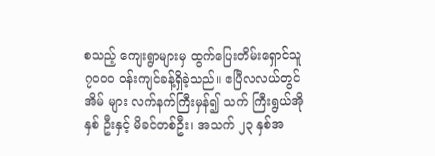စသည့် ကျေးရွာများမှ ထွက်ပြေးတိမ်းရှောင်သူ ၇၀၀၀ ဝန်းကျင်ခန့်ရှိခဲ့သည်။ ဧပြီလလယ်တွင် အိမ် များ လက်နက်ကြီးမှန်၍ သက် ကြီးရွယ်အိုနှစ် ဦးနှင့် မိခင်တစ်ဦး၊ အသက် ၂၃ နှစ်အ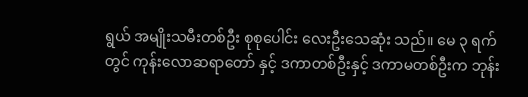ရွယ် အမျိုးသမီးတစ်ဦး စုစုပေါင်း လေးဦးသေဆုံး သည်။ မေ ၃ ရက်တွင် ကုန်းလောဆရာတော် နှင့် ဒကာတစ်ဦးနှင့် ဒကာမတစ်ဦးက ဘုန်း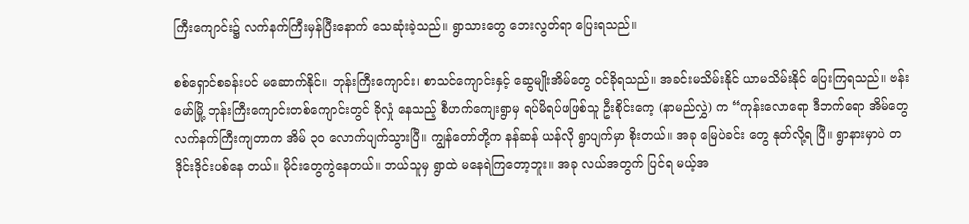ကြီးကျောင်း၌ လက်နက်ကြီးမှန်ပြီးနောက် သေဆုံးခဲ့သည်။ ရွာသားတွေ ဘေးလွတ်ရာ ပြေးရသည်။

စစ်ရှောင်စခန်းပင် မဆောက်နိုင်။ ဘုန်းကြီးကျောင်း၊ စာသင်ကျောင်းနှင့် ဆွေမျိုးအိမ်တွေ ဝင်ခိုရသည်။ အခင်းမသိမ်းနိုင် ယာမသိမ်းနိုင် ပြေးကြရသည်။ ဗန်းမော်မြို့ ဘုန်းကြီးကျောင်းတစ်ကျောင်းတွင် ခိုလှုံ နေသည့် စီဟက်ကျေးရွာမှ ရပ်မိရပ်ဖဖြစ်သူ ဦးစိုင်းကေ့ (နာမည်လွှဲ) က “ကုန်းလောရော ဒီဘက်ရော အိမ်တွေ လက်နက်ကြီးကျတာက အိမ် ၃၀ လောက်ပျက်သွားပြီ။ ကျွန်တော်တို့က နန်ဆန် ယန်လို ရွာပျက်မှာ စိုးတယ်။ အခု မြေပဲခင်း တွေ နုတ်လို့ရ ပြီ။ ရွာနားမှာပဲ တဒိုင်းဒိုင်းပစ်နေ တယ်။ မိုင်းတွေကွဲနေတယ်။ ဘယ်သူမှ ရွာထဲ မနေရဲကြတော့ဘူး။ အခု လယ်အတွက် ပြင်ရ မယ့်အ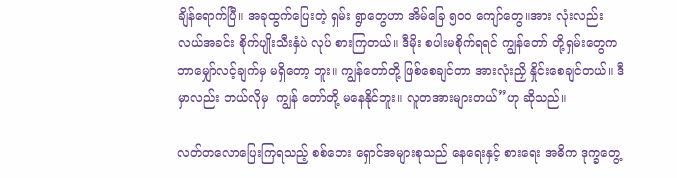ချိန်ရောက်ပြီ။ အခုထွက်ပြေးတဲ့ ရှမ်း ရွာတွေဟာ အိမ်ခြေ ၅၀၀ ကျော်တွေ။အား လုံးလည်း လယ်အခင်း စိုက်ပျိုးသီးနှံပဲ လုပ် စားကြတယ်။ ဒီမိုး စပါးမစိုက်ရရင် ကျွန်တော် တို့ရှမ်းတွေက ဘာမျှော်လင့်ချက်မှ မရှိတော့ ဘူး။ ကျွန်တော်တို့ ဖြစ်စေချင်တာ အားလုံးညှိ နှိုင်းစေချင်တယ်။ ဒီမှာလည်း ဘယ်လိုမှ  ကျွန် တော်တို့ မနေနိုင်ဘူး။ လူတအားများတယ်”ဟု ဆိုသည်။

လတ်တလောပြေးကြရသည့် စစ်ဘေး ရှောင်အများစုသည် နေရေးနှင့် စားရေး အဓိက ဒုက္ခတွေ့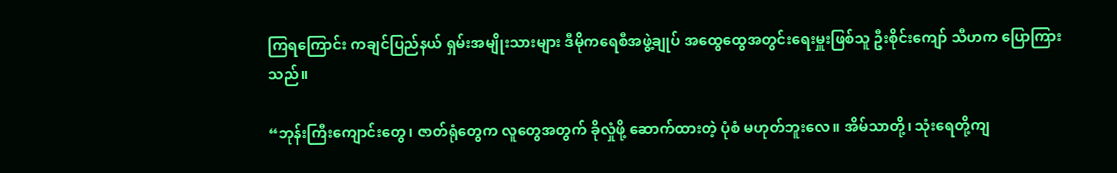ကြရကြောင်း ကချင်ပြည်နယ် ရှမ်းအမျိုးသားများ ဒီမိုကရေစီအဖွဲ့ချုပ် အထွေထွေအတွင်းရေးမှူးဖြစ်သူ ဦးစိုင်းကျော် သီဟက ပြောကြားသည်။

“ဘုန်းကြီးကျောင်းတွေ၊ ဇာတ်ရုံတွေက လူတွေအတွက် ခိုလှုံဖို့ ဆောက်ထားတဲ့ ပုံစံ မဟုတ်ဘူးလေ။ အိမ်သာတို့၊ သုံးရေတို့ကျ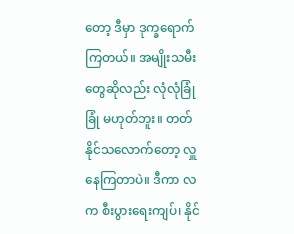တော့ ဒီမှာ ဒုက္ခရောက်ကြတယ်။ အမျိုးသမီးတွေဆိုလည်း လုံလုံခြုံခြုံ မဟုတ်ဘူး။ တတ်နိုင်သလောက်တော့ လှူနေကြတာပဲ။ ဒီကာ လက စီးပွားရေးကျပ်၊ နိုင်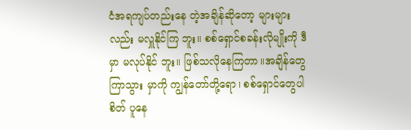ငံအရကျပ်တည်းနေ တဲ့အချိန်ဆိုတော့ များများလည်း မလှူနိုင်ကြ ဘူး။ စစ်ရှောင်စခန်းလိုမျိုးကို ဒီမှာ မလုပ်နိုင် ဘူး။ ဖြစ်သလိုနေကြတာ။အချိန်တွေကြာသွား မှာကို ကျွန်တော်တို့ရော၊ စစ်ရှောင်တွေပါစိတ် ပူနေ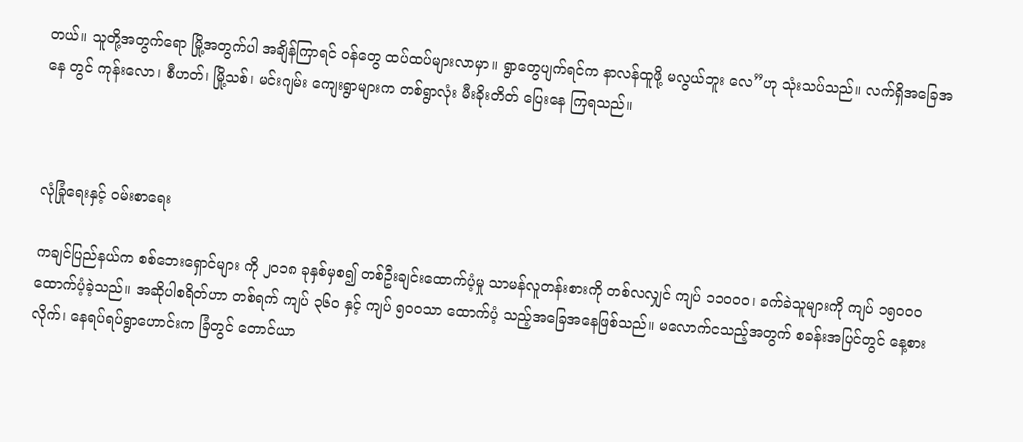တယ်။ သူတို့အတွက်ရော မြို့အတွက်ပါ အချိန်ကြာရင် ဝန်တွေ ထပ်ထပ်များလာမှာ။ ရွာတွေပျက်ရင်က နာလန်ထူဖို့ မလွယ်ဘူး လေ”ဟု သုံးသပ်သည်။ လက်ရှိအခြေအနေ တွင် ကုန်းလော၊ စီဟတ်၊ မြို့သစ်၊ မင်းဂျမ်း ကျေးရွာများက တစ်ရွာလုံး မီးခိုးတိတ် ပြေးနေ ကြရသည်။



လုံခြုံရေးနှင့် ဝမ်းစာရေး

ကချင်ပြည်နယ်က စစ်ဘေးရှောင်များ ကို ၂၀၁၈ ခုနှစ်မှစ၍ တစ်ဦးချင်းထောက်ပံ့မှု သာမန်လူတန်းစားကို တစ်လလျှင် ကျပ် ၁၁၀၀၀၊ ခက်ခဲသူများကို ကျပ် ၁၅၀၀၀ ထောက်ပံ့ခဲ့သည်။ အဆိုပါစရိတ်ဟာ တစ်ရက် ကျပ် ၃၆၀ နှင့် ကျပ် ၅ဝဝသာ ထောက်ပံ့ သည့်အခြေအနေဖြစ်သည်။ မလောက်ငသည့်အတွက် စခန်းအပြင်တွင် နေ့စားလိုက်၊ နေရပ်ရပ်ရွာဟောင်းက ခြံတွင် တောင်ယာ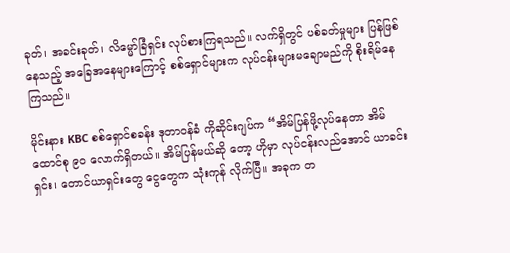ခုတ်၊ အခင်းခုတ်၊ လိမ္မော်ခြံရှင်း လုပ်စားကြရသည်။ လက်ရှိတွင် ပစ်ခတ်မှုများ ပြန်ဖြစ် နေသည့် အခြေအနေများကြောင့် စစ်ရှောင်များက လုပ်ငန်းများမချောမည်ကို စိုးရိမ်နေကြသည်။

မိုင်းနား KBC စစ်ရှောင်စခန်း ဒုတာဝန်ခံ ကိုဆိုင်းဂျပ်က “အိမ်ပြန်ဖို့လုပ်နေတာ အိမ် ထောင်စု ၉၀ လောက်ရှိတယ်။ အိမ်ပြန်မယ်ဆို တော့ ဟိုမှာ လုပ်ငန်းလည်အောင် ယာခင်း ရှင်း၊ တောင်ယာရှင်းတွေ ငွေတွေက သုံးကုန် လိုက်ပြီ။ အခုက တ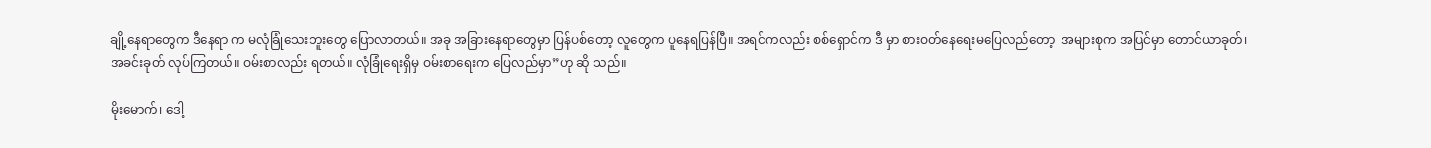ချို့နေရာတွေက ဒီနေရာ က မလုံခြုံသေးဘူးတွေ ပြောလာတယ်။ အခု အခြားနေရာတွေမှာ ပြန်ပစ်တော့ လူတွေက ပူနေရပြန်ပြီ။ အရင်ကလည်း စစ်ရှောင်က ဒီ မှာ စားဝတ်နေရေးမပြေလည်တော့  အများစုက အပြင်မှာ တောင်ယာခုတ်၊ အခင်းခုတ် လုပ်ကြတယ်။ ဝမ်းစာလည်း ရတယ်။ လုံခြုံရေးရှိမှ ဝမ်းစာရေးက ပြေလည်မှာ”ဟု ဆို သည်။

မိုးမောက်၊ ဒေါ့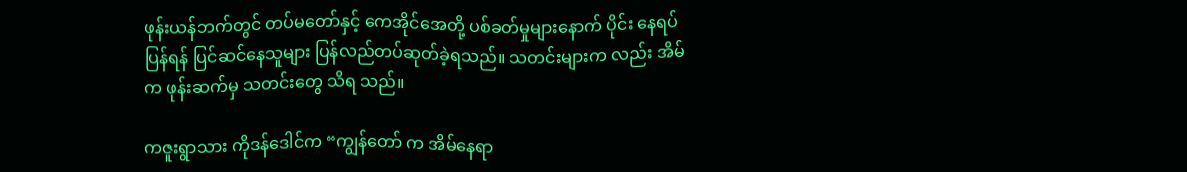ဖုန်းယန်ဘက်တွင် တပ်မတော်နှင့် ကေအိုင်အေတို့ ပစ်ခတ်မှုများနောက် ပိုင်း နေရပ်ပြန်ရန် ပြင်ဆင်နေသူများ ပြန်လည်တပ်ဆုတ်ခဲ့ရသည်။ သတင်းများက လည်း အိမ်က ဖုန်းဆက်မှ သတင်းတွေ သိရ သည်။

ကဇူးရွာသား ကိုဒန်ဒေါင်က “ကျွန်တော် က အိမ်နေရာ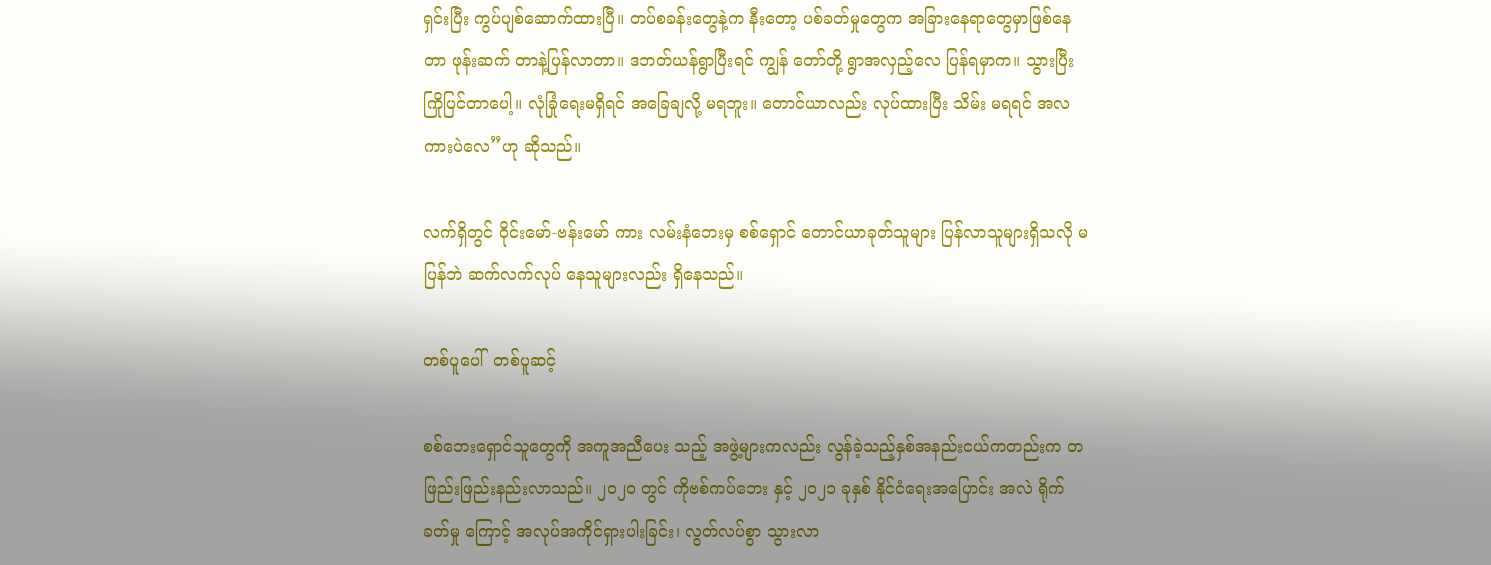ရှင်းပြီး ကွပ်ပျစ်ဆောက်ထားပြီ။ တပ်စခန်းတွေနဲ့က နီးတော့ ပစ်ခတ်မှုတွေက အခြားနေရာတွေမှာဖြစ်နေတာ ဖုန်းဆက် တာနဲ့ပြန်လာတာ။ ဒဘတ်ယန်ရွာပြီးရင် ကျွန် တော်တို့ ရွာအလှည့်လေ ပြန်ရမှာက။ သွားပြီး ကြိုပြင်တာပေါ့။ လုံခြုံရေးမရှိရင် အခြေချလို့ မရဘူး။ တောင်ယာလည်း လုပ်ထားပြီး သိမ်း မရရင် အလကားပဲလေ”ဟု ဆိုသည်။

လက်ရှိတွင် ၀ိုင်းမော်-ဗန်းမော် ကား လမ်းနံဘေးမှ စစ်ရှောင် တောင်ယာခုတ်သူများ ပြန်လာသူများရှိသလို မပြန်ဘဲ ဆက်လက်လုပ် နေသူများလည်း ရှိနေသည်။

တစ်ပူပေါ်  တစ်ပူဆင့်

စစ်ဘေးရှောင်သူတွေကို အကူအညီပေး သည့် အဖွဲ့များကလည်း လွန်ခဲ့သည့်နှစ်အနည်းငယ်ကတည်းက တဖြည်းဖြည်းနည်းလာသည်။ ၂၀၂၀ တွင် ကိုဗစ်ကပ်ဘေး နှင့် ၂၀၂၁ ခုနှစ် နိုင်ငံရေးအပြောင်း အလဲ ရိုက်ခတ်မှု ကြောင့် အလုပ်အကိုင်ရှားပါးခြင်း၊ လွတ်လပ်စွာ သွားလာ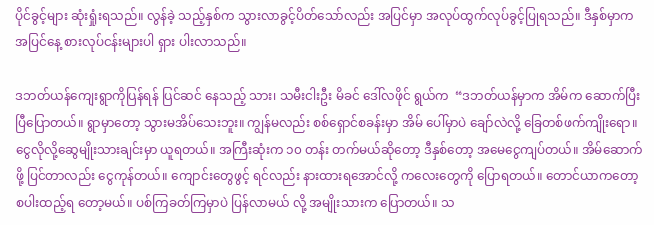ပိုင်ခွင့်များ ဆုံးရှုံးရသည်။ လွန်ခဲ့ သည့်နှစ်က သွားလာခွင့်ပိတ်သော်လည်း အပြင်မှာ အလုပ်ထွက်လုပ်ခွင့်ပြုရသည်။ ဒီနှစ်မှာက အပြင်နေ့ စားလုပ်ငန်းများပါ ရှား ပါးလာသည်။

ဒဘတ်ယန်ကျေးရွာကိုပြန်ရန် ပြင်ဆင် နေသည့် သား၊ သမီးငါးဦး မိခင် ဒေါ်လဖိုင် ရွယ်က  “ဒဘတ်ယန်မှာက အိမ်က ဆောက်ပြီး ပြီပြောတယ်။ ရွာမှာတော့ သွားမအိပ်သေးဘူး။ ကျွန်မလည်း စစ်ရှောင်စခန်းမှာ အိမ် ပေါ်မှာပဲ ချော်လဲလို့ ခြေတစ်ဖက်ကျိုးရော။ ငွေလိုလို့ဆွေမျိုးသားချင်းမှာ ယူရတယ်။ အကြီးဆုံးက ၁၀ တန်း တက်မယ်ဆိုတော့ ဒီနှစ်တော့ အမေငွေကျပ်တယ်။ အိမ်ဆောက်ဖို့ ပြင်တာလည်း ငွေကုန်တယ်။ ကျောင်းတွေဖွင့် ရင်လည်း နားထားရအောင်လို့ ကလေးတွေကို ပြောရတယ်။ တောင်ယာကတော့ စပါးထည့်ရ တော့မယ်။ ပစ်ကြခတ်ကြမှာပဲ ပြန်လာမယ် လို့ အမျိုးသားက ပြောတယ်။ သ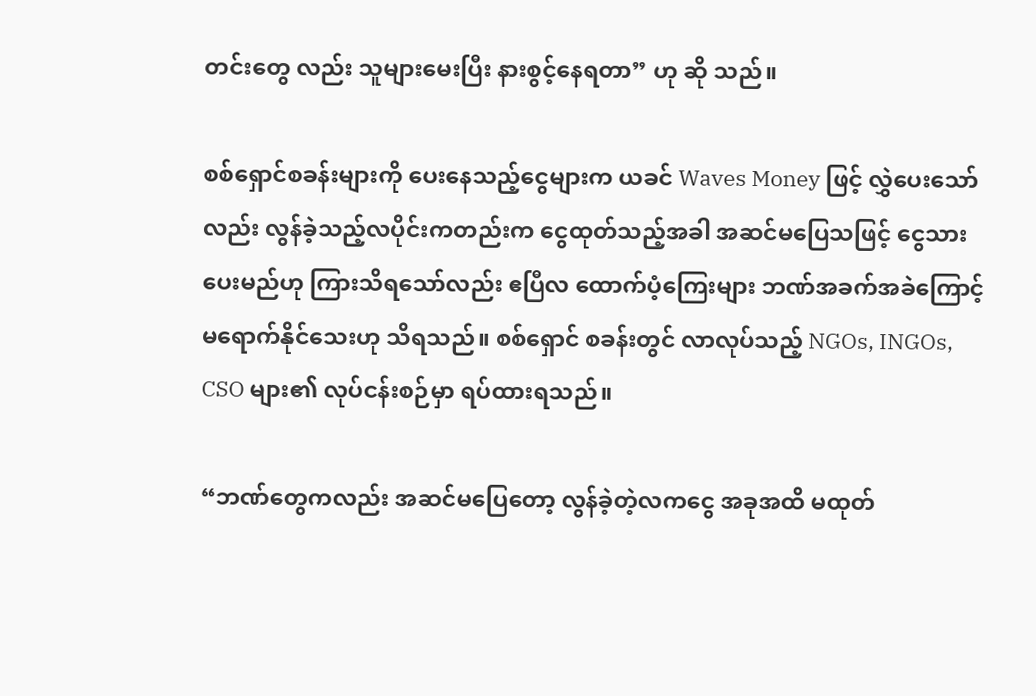တင်းတွေ လည်း သူများမေးပြီး နားစွင့်နေရတာ” ဟု ဆို သည်။

စစ်ရှောင်စခန်းများကို ပေးနေသည့်ငွေများက ယခင် Waves Money ဖြင့် လွှဲပေးသော် လည်း လွန်ခဲ့သည့်လပိုင်းကတည်းက ငွေထုတ်သည့်အခါ အဆင်မပြေသဖြင့် ငွေသား ပေးမည်ဟု ကြားသိရသော်လည်း ဧပြီလ ထောက်ပံ့ကြေးများ ဘဏ်အခက်အခဲကြောင့် မရောက်နိုင်သေးဟု သိရသည်။ စစ်ရှောင် စခန်းတွင် လာလုပ်သည့် NGOs, INGOs, CSO များ၏ လုပ်ငန်းစဉ်မှာ ရပ်ထားရသည်။

“ဘဏ်တွေကလည်း အဆင်မပြေတော့ လွန်ခဲ့တဲ့လကငွေ အခုအထိ မထုတ်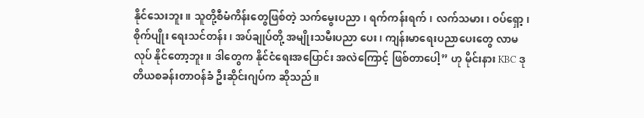နိုင်သေးဘူး။ သူတို့စီမံကိန်းတွေဖြစ်တဲ့ သက်မွေးပညာ၊ ရက်ကန်းရက်၊ လက်သမား၊ ဝပ်ရှော့၊ စိုက်ပျိုး ရေးသင်တန်း၊ အပ်ချုပ်တို့ အမျိုးသမီးပညာ ပေး၊ ကျန်းမာရေးပညာပေးတွေ လာမလုပ် နိုင်တော့ဘူး။ ဒါတွေက နိုင်ငံရေးအပြောင်း အလဲကြောင့် ဖြစ်တာပေါ့” ဟု မိုင်းနား KBC ဒုတိယစခန်းတာဝန်ခံ ဦးဆိုင်းဂျပ်က ဆိုသည်။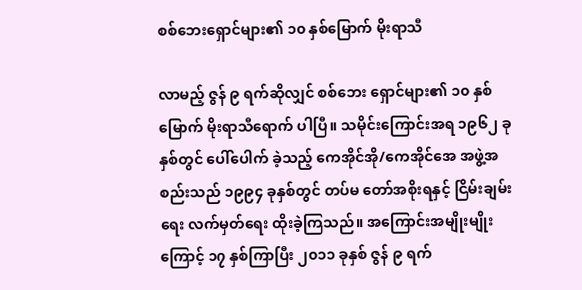စစ်ဘေးရှောင်များ၏ ၁၀ နှစ်မြောက် မိုးရာသီ

လာမည့် ဇွန် ၉ ရက်ဆိုလျှင် စစ်ဘေး ရှောင်များ၏ ၁၀ နှစ်မြောက် မိုးရာသီရောက် ပါပြီ။ သမိုင်းကြောင်းအရ ၁၉၆၂ ခုနှစ်တွင် ပေါ်ပေါက် ခဲ့သည့် ကေအိုင်အို/ကေအိုင်အေ အဖွဲ့အစည်းသည် ၁၉၉၄ ခုနှစ်တွင် တပ်မ တော်အစိုးရနှင့် ငြိမ်းချမ်းရေး လက်မှတ်ရေး ထိုးခဲ့ကြသည်။ အကြောင်းအမျိုးမျိုးကြောင့် ၁၇ နှစ်ကြာပြီး ၂၀၁၁ ခုနှစ် ဇွန် ၉ ရက်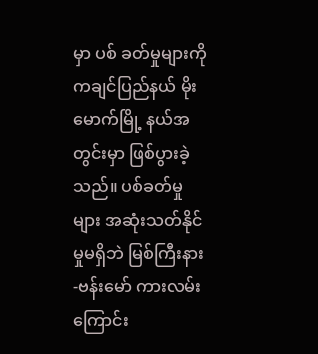မှာ ပစ် ခတ်မှုများကို ကချင်ပြည်နယ် မိုးမောက်မြို့ နယ်အတွင်းမှာ ဖြစ်ပွားခဲ့သည်။ ပစ်ခတ်မှုများ အဆုံးသတ်နိုင်မှုမရှိဘဲ မြစ်ကြီးနား-ဗန်းမော် ကားလမ်းကြောင်း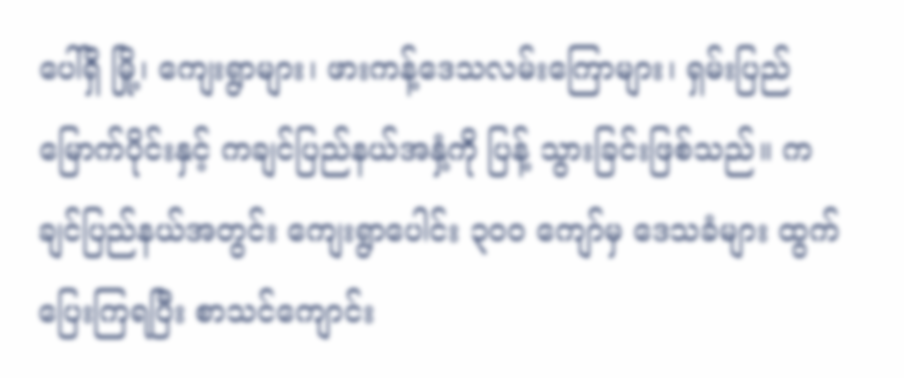ပေါ်ရှိ မြို့၊ ကျေးရွာများ၊ ဖားကန့်ဒေသလမ်းကြောများ၊ ရှမ်းပြည် မြောက်ပိုင်းနှင့် ကချင်ပြည်နယ်အနှံ့ကို ပြန့် သွားခြင်းဖြစ်သည်။ ကချင်ပြည်နယ်အတွင်း ကျေးရွာပေါင်း ၃၀၀ ကျော်မှ ဒေသခံများ ထွက်ပြေးကြရပြီး စာသင်ကျောင်း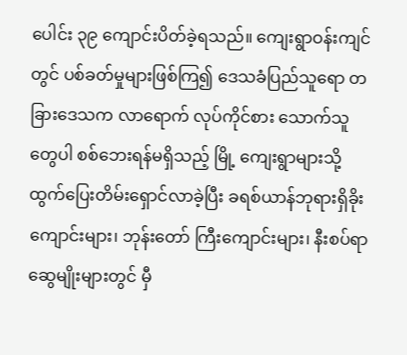ပေါင်း ၃၉ ကျောင်းပိတ်ခဲ့ရသည်။ ကျေးရွာဝန်းကျင်တွင် ပစ်ခတ်မှုများဖြစ်ကြ၍ ဒေသခံပြည်သူရော တခြားဒေသက လာရောက် လုပ်ကိုင်စား သောက်သူတွေပါ စစ်ဘေးရန်မရှိသည့် မြို့ ကျေးရွာများသို့ ထွက်ပြေးတိမ်းရှောင်လာခဲ့ပြီး ခရစ်ယာန်ဘုရားရှိခိုးကျောင်းများ၊ ဘုန်းတော် ကြီးကျောင်းများ၊ နီးစပ်ရာဆွေမျိုးများတွင် မှီ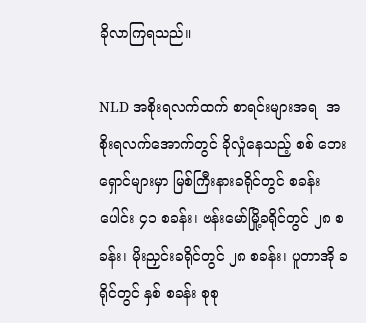ခိုလာကြရသည်။

NLD အစိုးရလက်ထက် စာရင်းများအရ  အစိုးရလက်အောက်တွင် ခိုလှုံနေသည့် စစ် ဘေးရှောင်များမှာ မြစ်ကြီးနားခရိုင်တွင် စခန်း ပေါင်း ၄၁ စခန်း၊ ဗန်းမော်မြို့ခရိုင်တွင် ၂၈ စခန်း၊ မိုးညှင်းခရိုင်တွင် ၂၈ စခန်း၊ ပူတာအို ခရိုင်တွင် နှစ် စခန်း စုစု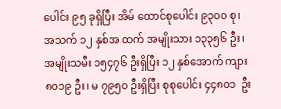ပေါင်း ၉၅ ခုရှိပြီး အိမ် ထောင်စုပေါင်း ၉၃၀၀ စု၊ အသက် ၁၂ နှစ်အ ထက် အမျိုးသား ၁၃၃၅၆ ဦး၊ အမျိုးသမီး ၁၅၄၇၆ ဦးရှိပြီး ၁၂ နှစ်အောက် ကျား ၈၀၁၉ ဦး၊ မ ၇၉၅၀ ဦးရှိပြီး စုစုပေါင်း ၄၄၈၀၁  ဦး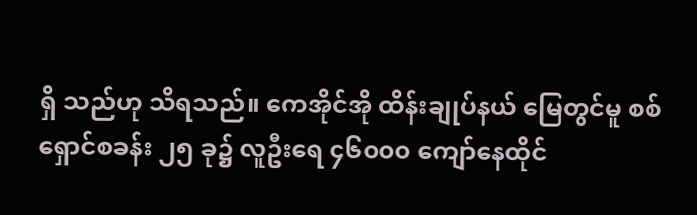ရှိ သည်ဟု သိရသည်။ ကေအိုင်အို ထိန်းချုပ်နယ် မြေတွင်မူ စစ်ရှောင်စခန်း ၂၅ ခု၌ လူဦးရေ ၄၆၀၀၀ ကျော်နေထိုင်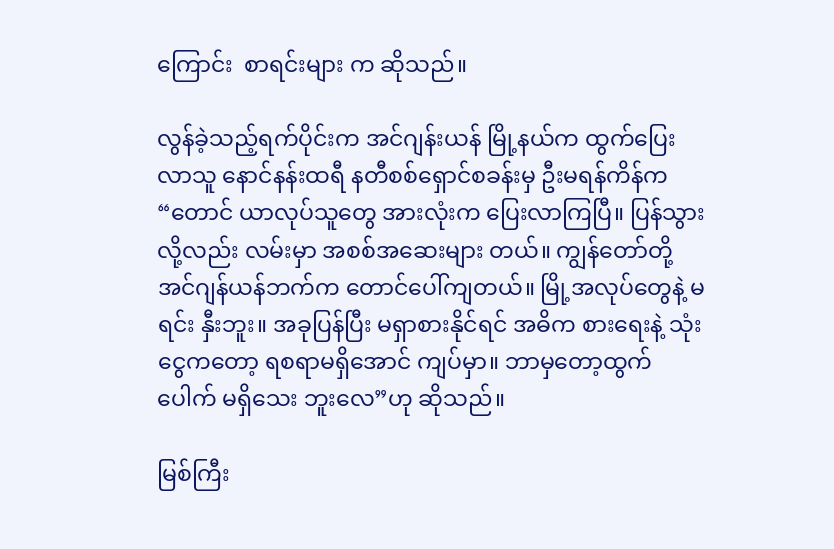ကြောင်း  စာရင်းများ က ဆိုသည်။

လွန်ခဲ့သည့်ရက်ပိုင်းက အင်ဂျန်းယန် မြို့နယ်က ထွက်ပြေးလာသူ နောင်နန်းထရီ နတီစစ်ရှောင်စခန်းမှ ဦးမရန်ကိန်က “တောင် ယာလုပ်သူတွေ အားလုံးက ပြေးလာကြပြီ။ ပြန်သွားလို့လည်း လမ်းမှာ အစစ်အဆေးများ တယ်။ ကျွန်တော်တို့ အင်ဂျန်ယန်ဘက်က တောင်ပေါ်ကျတယ်။ မြို့အလုပ်တွေနဲ့ မရင်း နှီးဘူး။ အခုပြန်ပြီး မရှာစားနိုင်ရင် အဓိက စားရေးနဲ့ သုံးငွေကတော့ ရစရာမရှိအောင် ကျပ်မှာ။ ဘာမှတော့ထွက်ပေါက် မရှိသေး ဘူးလေ”ဟု ဆိုသည်။

မြစ်ကြီး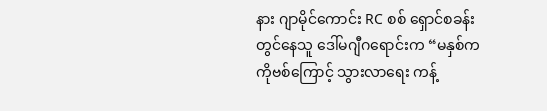နား ဂျာမိုင်ကောင်း RC စစ် ရှောင်စခန်းတွင်နေသူ ဒေါ်မဂျီဂရောင်းက “မနှစ်က ကိုဗစ်ကြောင့် သွားလာရေး ကန့်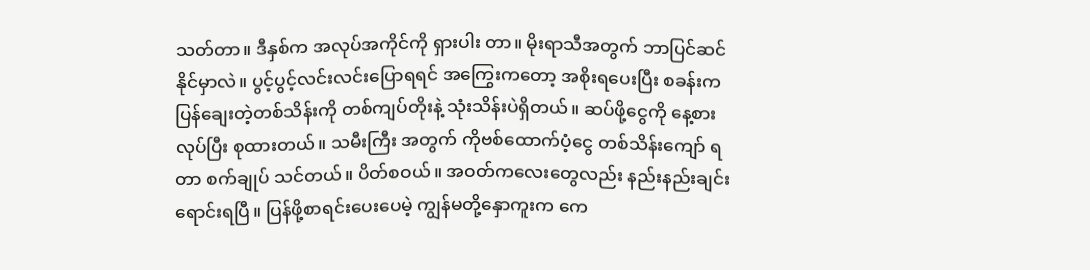သတ်တာ။ ဒီနှစ်က အလုပ်အကိုင်ကို ရှားပါး တာ။ မိုးရာသီအတွက် ဘာပြင်ဆင်နိုင်မှာလဲ။ ပွင့်ပွင့်လင်းလင်းပြောရရင် အကြွေးကတော့ အစိုးရပေးပြီး စခန်းက ပြန်ချေးတဲ့တစ်သိန်းကို တစ်ကျပ်တိုးနဲ့ သုံးသိန်းပဲရှိတယ်။ ဆပ်ဖို့ငွေကို နေ့စားလုပ်ပြီး စုထားတယ်။ သမီးကြီး အတွက် ကိုဗစ်ထောက်ပံ့ငွေ တစ်သိန်းကျော် ရတာ စက်ချုပ် သင်တယ်။ ပိတ်စဝယ်။ အဝတ်ကလေးတွေလည်း နည်းနည်းချင်း ရောင်းရပြီ။ ပြန်ဖို့စာရင်းပေးပေမဲ့ ကျွန်မတို့နှောကူးက ကေ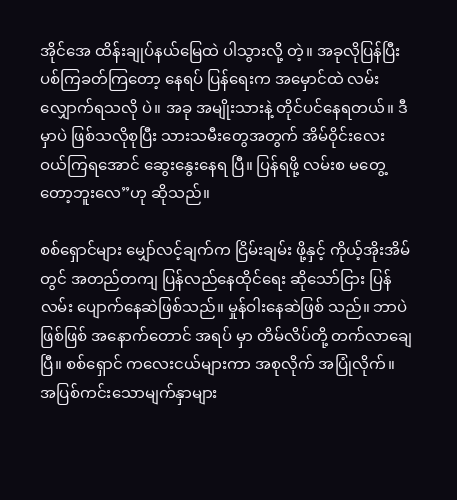အိုင်အေ ထိန်းချုပ်နယ်မြေထဲ ပါသွားလို့ တဲ့။ အခုလိုပြန်ပြီး ပစ်ကြခတ်ကြတော့ နေရပ် ပြန်ရေးက အမှောင်ထဲ လမ်းလျှောက်ရသလို ပဲ။ အခု အမျိုးသားနဲ့ တိုင်ပင်နေရတယ်။ ဒီ မှာပဲ ဖြစ်သလိုစုပြီး သားသမီးတွေအတွက် အိမ်ဝိုင်းလေး ဝယ်ကြရအောင် ဆွေးနွေးနေရ ပြီ။ ပြန်ရဖို့ လမ်းစ မတွေ့တော့ဘူးလေ”ဟု ဆိုသည်။

စစ်ရှောင်များ မျှော်လင့်ချက်က ငြိမ်းချမ်း ဖို့နှင့် ကိုယ့်အိုးအိမ်တွင် အတည်တကျ ပြန်လည်နေထိုင်ရေး ဆိုသော်ငြား ပြန်လမ်း ပျောက်နေဆဲဖြစ်သည်။ မှုန်ဝါးနေဆဲဖြစ် သည်။ ဘာပဲဖြစ်ဖြစ် အနောက်တောင် အရပ် မှာ တိမ်လိပ်တို့ တက်လာချေပြီ။ စစ်ရှောင် ကလေးငယ်များကာ အစုလိုက် အပြုံလိုက်။ အပြစ်ကင်းသောမျက်နှာများ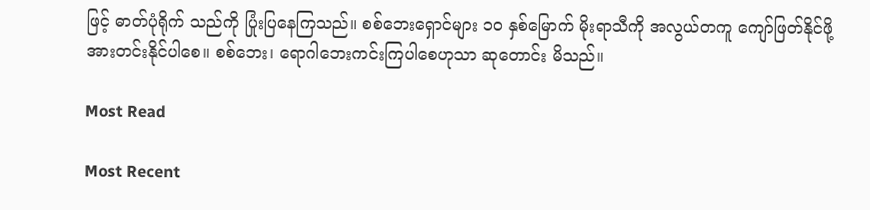ဖြင့် ဓာတ်ပုံရိုက် သည်ကို ပြုံးပြနေကြသည်။ စစ်ဘေးရှောင်များ ၁၀ နှစ်မြောက် မိုးရာသီကို အလွယ်တကူ ကျော်ဖြတ်နိုင်ဖို့ အားတင်းနိုင်ပါစေ။ စစ်ဘေး၊ ရောဂါဘေးကင်းကြပါစေဟုသာ ဆုတောင်း မိသည်။

Most Read

Most Recent